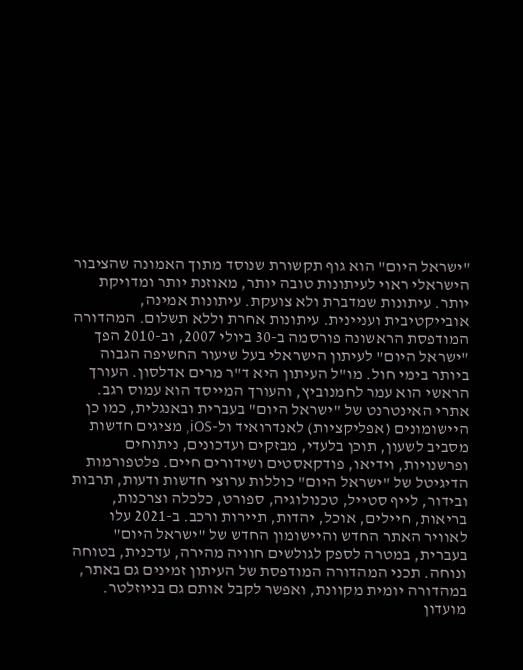"ישראל היום" הוא גוף תקשורת שנוסד מתוך האמונה שהציבור הישראלי ראוי לעיתונות טובה יותר, מאוזנת יותר ומדויקת יותר. עיתונות שמדברת ולא צועקת. עיתונות אמינה, אובייקטיבית ועניינית. עיתונות אחרת וללא תשלום. המהדורה המודפסת הראשונה פורסמה ב-30 ביולי 2007, וב-2010 הפך "ישראל היום" לעיתון הישראלי בעל שיעור החשיפה הגבוה ביותר בימי חול. מו"ל העיתון היא ד"ר מרים אדלסון. העורך הראשי הוא עמר לחמנוביץ, והעורך המייסד הוא עמוס רגב. אתרי האינטרנט של "ישראל היום" בעברית ובאנגלית, כמו כן היישומונים (אפליקציות) לאנדרואיד ול-iOS, מציגים חדשות מסביב לשעון, תוכן בלעדי, מבזקים ועדכונים, ניתוחים ופרשנויות, וידיאו, פודקאסטים ושידורים חיים. פלטפורמות הדיגיטל של "ישראל היום" כוללות ערוצי חדשות ודעות, תרבות ובידור, לייף סטייל, טכנולוגיה, ספורט, כלכלה וצרכנות, בריאות, חיילים, אוכל, יהדות, תיירות ורכב. ב-2021 עלו לאוויר האתר החדש והיישומון החדש של "ישראל היום" בעברית, במטרה לספק לגולשים חוויה מהירה, עדכנית, בטוחה ונוחה. תכני המהדורה המודפסת של העיתון זמינים גם באתר, במהדורה יומית מקוונת, ואפשר לקבל אותם גם בניוזלטר. מועדון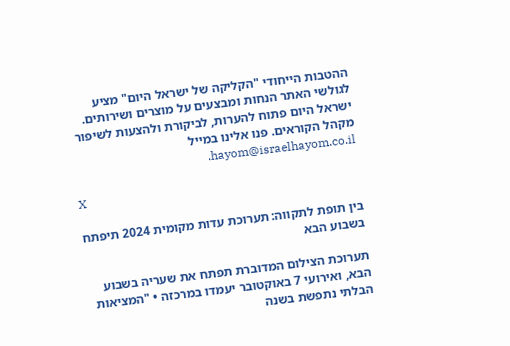ההטבות הייחודי "הקליקה של ישראל היום" מציע לגולשי האתר הנחות ומבצעים על מוצרים ושירותים. ישראל היום פתוח להערות, לביקורת ולהצעות לשיפור מקהל הקוראים. פנו אלינו במייל hayom@israelhayom.co.il.

X

בין תופת לתקווה: תערוכת עדות מקומית 2024 תיפתח בשבוע הבא

תערוכת הצילום המדוברת תפתח את שעריה בשבוע הבא, ואירועי 7 באוקטובר יעמדו במרכזה • "המציאות הבלתי נתפשת בשנה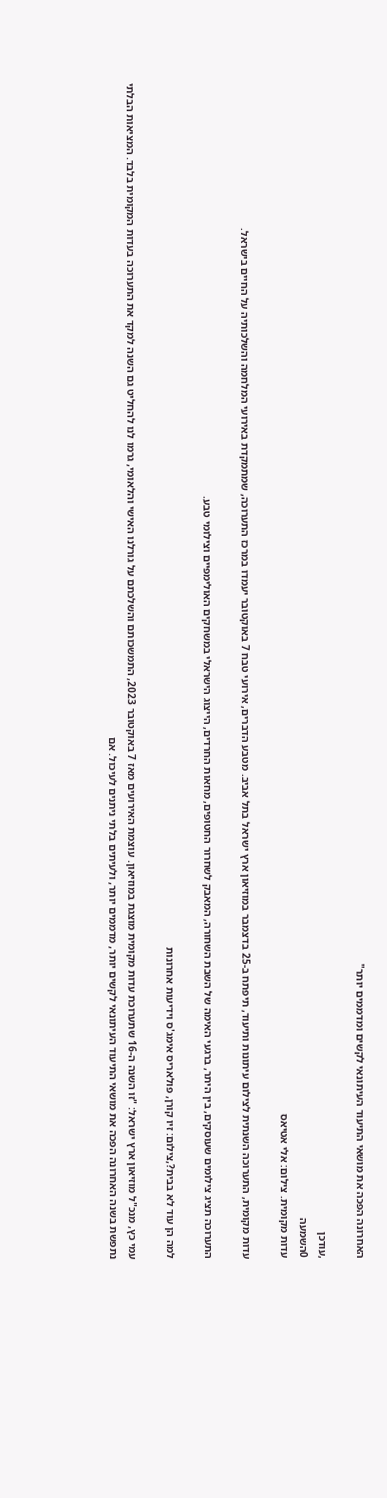האחרונה הפכה את מושאי התיעוד העיתונאי לקשים ומדממים יותר"

,עודכן
0השמעה
עדות מקומית. צילום: אלי אטיאס

עדות מקומית, התערוכה השנתית לצילום עיתונות ותיעוד, תיפתח ב-25 בדצמבר במוזיאון ארץ ישראל בתל אביב. מטבע הדברים, אירועי טבח 7 באוקטובר יעמדו במרכז התערוכה, שמתמקדת באירועי המלחמה והשלכותיה על החיים בישראל.

התערוכה תציג צילומים שעוסקים, בין היתר, ברגעי האימה של השבת השחורה, המאבק לשחרור החטופים, מחאות החרדים, הייצוג הישראלי במשחקים האולימפיים וצילומי טבע.

למה הן עוד לא בבית?,צילום: זיו קורן, פולאריס אימג'ס וידיעות אחרונות

עמי כץ, מנכ"ל מוזיאון ארץ ישראל: "זו השנה ה-16 שתערוכת עדות מקומית מוצגת במוזיאון. עוצמת האירועים מאז 7 באוקטובר 2023, התמשכותם והשלכתם על גורלנו האישי והלאומי, גרמו לנו להחליט גם השנה למקד את התערוכה בעדות המקומית בלבד. המציאות הבלתי נתפשת בשנה האחרונה הפכה את מושאי התיעוד העיתונאי לקשים יותר, מדממים יותר, ולעיתים בלתי ניתנים לעיכול. אם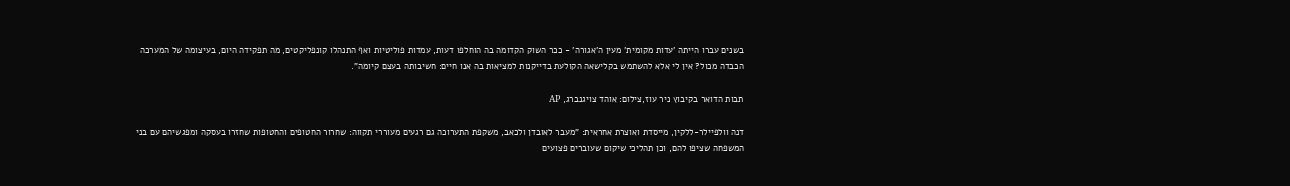בשנים עברו הייתה 'עדות מקומית' מעין ה'אגורה' - ככר השוק הקדומה בה הוחלפו דעות, עמדות פוליטיות ואף התנהלו קונפליקטים, מה תפקידה היום, בעיצומה של המערכה הכבדה מכול? אין לי אלא להשתמש בקלישאה הקולעת בדייקנות למציאות בה אנו חיים: חשיבותה בעצם קיומה".

תבות הדואר בקיבוץ ניר עוז,צילום: אוהד צויגנברג, AP

דנה וולפיילר-ללקין, מייסדת ואוצרת אחראית: "מעבר לאובדן ולכאב, משקפת התערוכה גם רגעים מעוררי תקווה: שחרור החטופים והחטופות שחזרו בעסקה ומפגשיהם עם בני המשפחה שציפו להם, וכן תהליכי שיקום שעוברים פצועים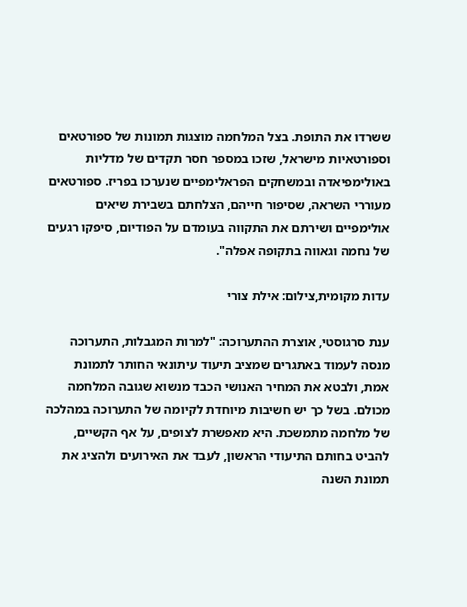ששרדו את התופת. בצל המלחמה מוצגות תמונות של ספורטאים וספורטאיות מישראל, שזכו במספר חסר תקדים של מדליות באולימפיאדה ובמשחקים הפראלימפיים שנערכו בפריז. ספורטאים מעוררי השראה, שסיפור חייהם, הצלחתם בשבירת שיאים אולימפיים ושירתם את התקווה בעומדם על הפודיום, סיפקו רגעים של נחמה וגאווה בתקופה אפלה".

עדות מקומית,צילום: אילת צורי

ענת סרגוסטי, אוצרת ההתערוכה: "למרות המגבלות, התערוכה מנסה לעמוד באתגרים שמציב תיעוד עיתונאי החותר לתמונת אמת, ולבטא את המחיר האנושי הכבד מנשוא שגובה המלחמה מכולם. בשל כך יש חשיבות מיוחדת לקיומה של התערוכה במהלכה של מלחמה מתמשכת. היא מאפשרת לצופים, על אף הקשיים, להביט בחותם התיעודי הראשון, לעבד את האירועים ולהציג את תמונת השנה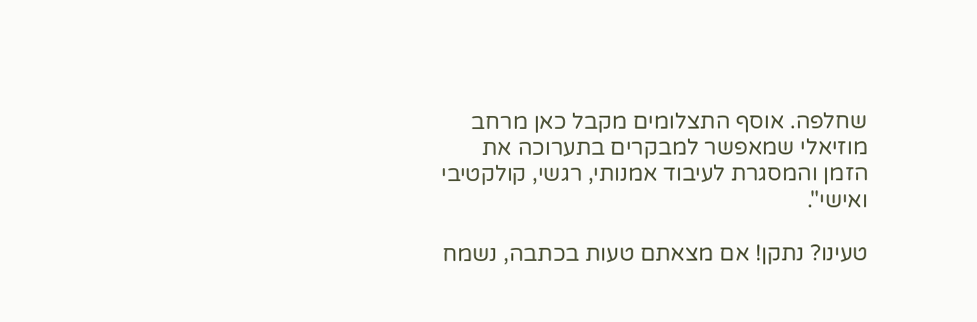שחלפה. אוסף התצלומים מקבל כאן מרחב מוזיאלי שמאפשר למבקרים בתערוכה את הזמן והמסגרת לעיבוד אמנותי, רגשי, קולקטיבי ואישי".

טעינו? נתקן! אם מצאתם טעות בכתבה, נשמח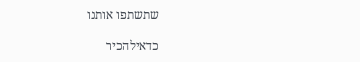שתשתפו אותנו

כדאילהכיר